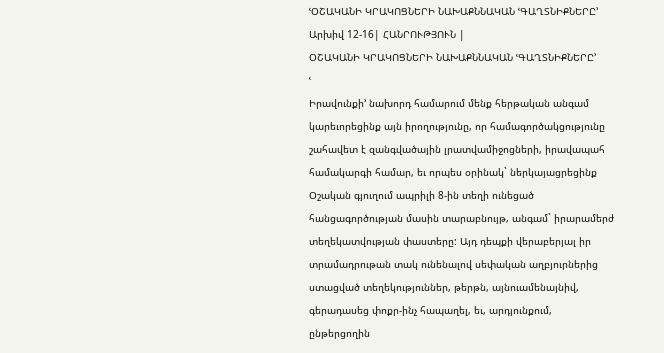ՙՕՇԱԿԱՆԻ ԿՐԱԿՈՑՆԵՐԻ ՆԱԽԱՔՆՆԱԿԱՆ ՙԳԱՂՏՆԻՔՆԵՐԸ՚
Արխիվ 12-16| ՀԱՆՐՈՒԹՅՈՒՆ |
ՕՇԱԿԱՆԻ ԿՐԱԿՈՑՆԵՐԻ ՆԱԽԱՔՆՆԱԿԱՆ ՙԳԱՂՏՆԻՔՆԵՐԸ՚
ՙ
Իրավունքի՚ նախորդ համարում մենք հերթական անգամ կարեւորեցինք այն իրողությունը, որ համագործակցությունը շահավետ է զանգվածային լրատվամիջոցների, իրավապահ համակարգի համար, եւ որպես օրինակ` ներկայացրեցինք Օշական գյուղում ապրիլի 8-ին տեղի ունեցած հանցագործության մասին տարաբնույթ, անգամ` իրարամերժ տեղեկատվության փաստերը: Այդ դեպքի վերաբերյալ իր տրամադրութան տակ ունենալով սեփական աղբյուրներից ստացված տեղեկություններ, թերթն, այնուամենայնիվ, գերադասեց փոքր-ինչ հապաղել, եւ, արդյունքում, ընթերցողին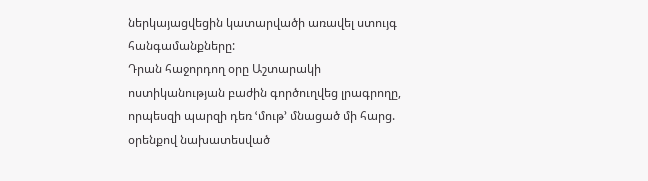ներկայացվեցին կատարվածի առավել ստույգ հանգամանքները:
Դրան հաջորդող օրը Աշտարակի ոստիկանության բաժին գործուղվեց լրագրողը, որպեսզի պարզի դեռ ՙմութ՚ մնացած մի հարց. օրենքով նախատեսված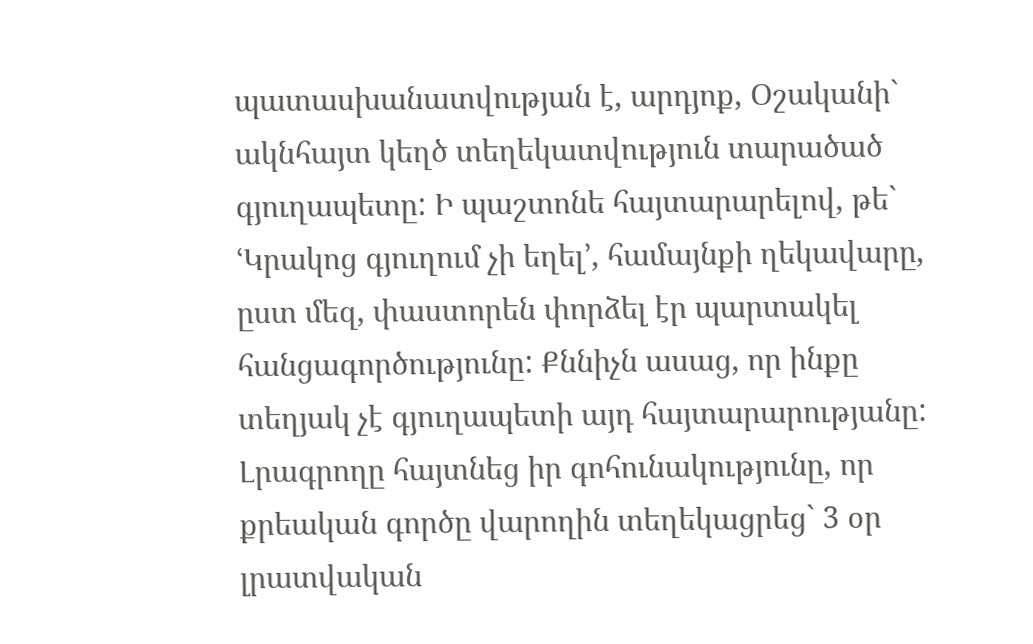պատասխանատվության է, արդյոք, Օշականի` ակնհայտ կեղծ տեղեկատվություն տարածած գյուղապետը: Ի պաշտոնե հայտարարելով, թե` ՙԿրակոց գյուղում չի եղել՚, համայնքի ղեկավարը, ըստ մեզ, փաստորեն փորձել էր պարտակել հանցագործությունը: Քննիչն ասաց, որ ինքը տեղյակ չէ գյուղապետի այդ հայտարարությանը: Լրագրողը հայտնեց իր գոհունակությունը, որ քրեական գործը վարողին տեղեկացրեց` 3 օր լրատվական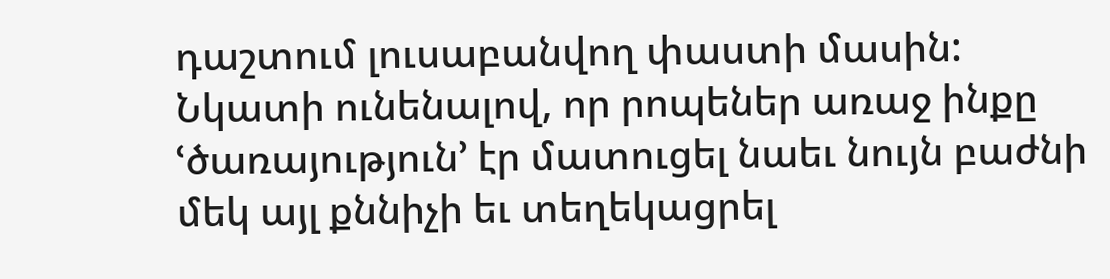դաշտում լուսաբանվող փաստի մասին: Նկատի ունենալով, որ րոպեներ առաջ ինքը ՙծառայություն՚ էր մատուցել նաեւ նույն բաժնի մեկ այլ քննիչի եւ տեղեկացրել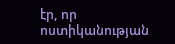էր, որ ոստիկանության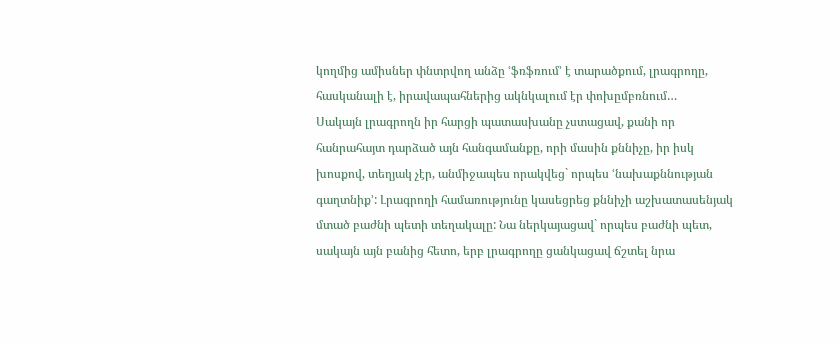կողմից ամիսներ փնտրվող անձը ՙֆռֆռում՚ է տարածքում, լրագրողը, հասկանալի է, իրավապահներից ակնկալում էր փոխըմբռնում…
Սակայն լրագրողն իր հարցի պատասխանը չստացավ, քանի որ հանրահայտ դարձած այն հանգամանքը, որի մասին քննիչը, իր իսկ խոսքով, տեղյակ չէր, անմիջապես որակվեց` որպես ՙնախաքննության գաղտնիք՚: Լրագրողի համառությունը կասեցրեց քննիչի աշխատասենյակ մտած բաժնի պետի տեղակալը: Նա ներկայացավ` որպես բաժնի պետ, սակայն այն բանից հետո, երբ լրագրողը ցանկացավ ճշտել նրա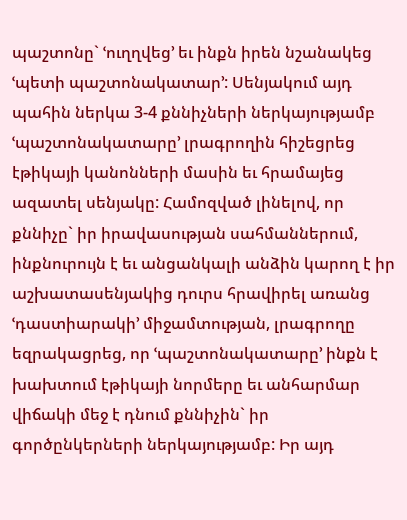պաշտոնը` ՙուղղվեց՚ եւ ինքն իրեն նշանակեց ՙպետի պաշտոնակատար՚: Սենյակում այդ պահին ներկա 3-4 քննիչների ներկայությամբ ՙպաշտոնակատարը՚ լրագրողին հիշեցրեց էթիկայի կանոնների մասին եւ հրամայեց ազատել սենյակը: Համոզված լինելով, որ քննիչը` իր իրավասության սահմաններում, ինքնուրույն է եւ անցանկալի անձին կարող է իր աշխատասենյակից դուրս հրավիրել առանց ՙդաստիարակի՚ միջամտության, լրագրողը եզրակացրեց, որ ՙպաշտոնակատարը՚ ինքն է խախտում էթիկայի նորմերը եւ անհարմար վիճակի մեջ է դնում քննիչին` իր գործընկերների ներկայությամբ: Իր այդ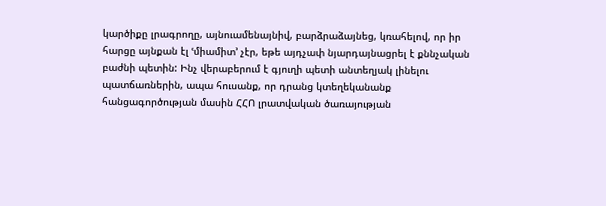կարծիքը լրագրողը, այնուամենայնիվ, բարձրաձայնեց, կռահելով, որ իր հարցը այնքան էլ ՙմիամիտ՚ չէր, եթե այդչափ նյարդայնացրել է քննչական բաժնի պետին: Ինչ վերաբերում է գյուղի պետի անտեղյակ լինելու պատճառներին, ապա հուսանք, որ դրանց կտեղեկանանք հանցագործության մասին ՀՀՈ լրատվական ծառայության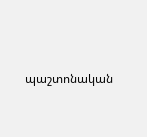պաշտոնական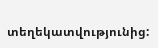տեղեկատվությունից: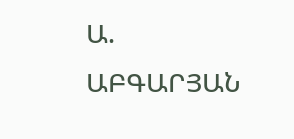Ա. ԱԲԳԱՐՅԱՆ